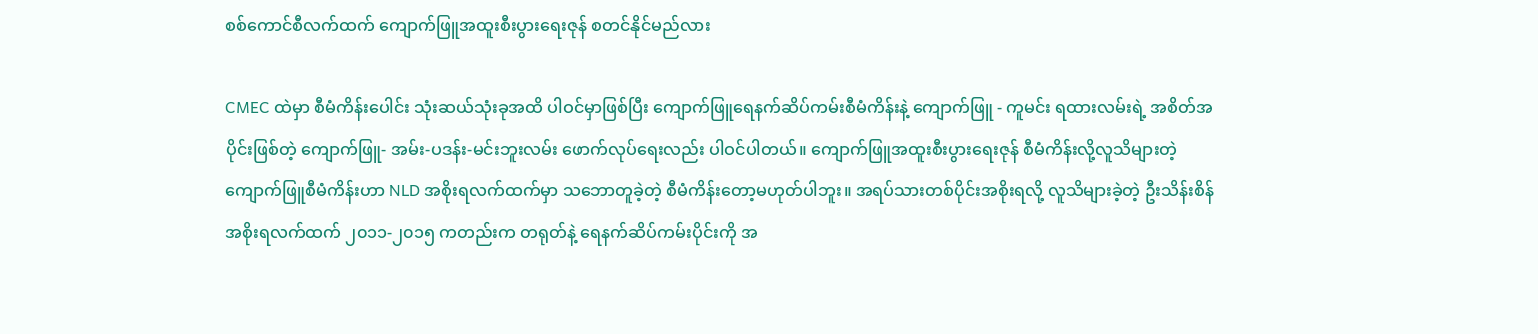စစ်ကောင်စီလက်ထက် ကျောက်ဖြူအထူးစီးပွားရေးဇုန် စတင်နိုင်မည်လား

CMEC ထဲမှာ စီမံကိန်းပေါင်း သုံးဆယ်သုံးခုအထိ ပါဝင်မှာဖြစ်ပြီး ကျောက်ဖြူရေနက်ဆိပ်ကမ်းစီမံကိန်းနဲ့ ကျောက်ဖြူ - ကူမင်း ရထားလမ်းရဲ့ အစိတ်အပိုင်းဖြစ်တဲ့ ကျောက်ဖြူ- အမ်း-ပဒန်း-မင်းဘူးလမ်း ဖောက်လုပ်ရေးလည်း ပါဝင်ပါတယ်။ ကျောက်ဖြူအထူးစီးပွားရေးဇုန် စီမံကိန်းလို့လူသိများတဲ့ ကျောက်ဖြူစီမံကိန်းဟာ NLD အစိုးရလက်ထက်မှာ သဘောတူခဲ့တဲ့ စီမံကိန်းတော့မဟုတ်ပါဘူး။ အရပ်သားတစ်ပိုင်းအစိုးရလို့ လူသိများခဲ့တဲ့ ဦးသိန်းစိန် အစိုးရလက်ထက် ၂၀၁၁-၂၀၁၅ ကတည်းက တရုတ်နဲ့ ရေနက်ဆိပ်ကမ်းပိုင်းကို အ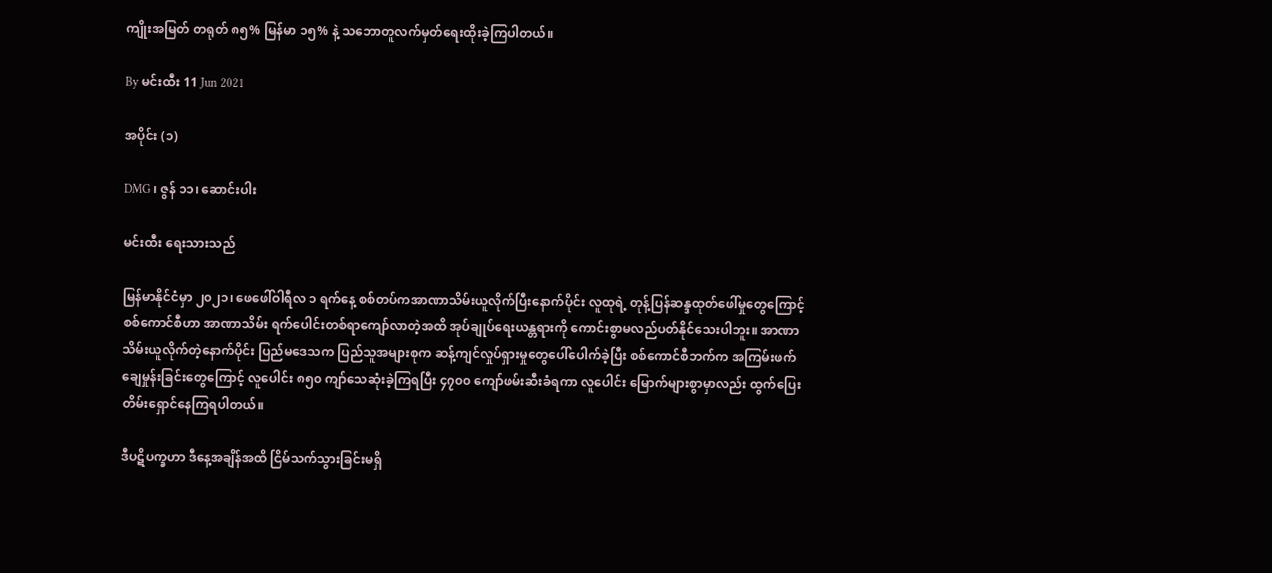ကျိုးအမြတ် တရုတ် ၈၅% မြန်မာ ၁၅% နဲ့ သဘောတူလက်မှတ်ရေးထိုးခဲ့ကြပါတယ်။

By မင်းထီး 11 Jun 2021

အပိုင်း (၁)

DMG ၊ ဇွန် ၁၁၊ ဆောင်းပါး

မင်းထီး ရေးသားသည်

မြန်မာနိုင်ငံမှာ ၂၀၂၁၊ ဖေဖေါ်ဝါရီလ ၁ ရက်နေ့ စစ်တပ်ကအာဏာသိမ်းယူလိုက်ပြီးနောက်ပိုင်း လူထုရဲ့ တုန့်ပြန်ဆန္ဒထုတ်ဖေါ်မှုတွေကြောင့် စစ်ကောင်စီဟာ အာဏာသိမ်း ရက်ပေါင်းတစ်ရာကျော်လာတဲ့အထိ အုပ်ချုပ်ရေးယန္တရားကို ကောင်းစွာမလည်ပတ်နိုင်သေးပါဘူး။ အာဏာသိမ်းယူလိုက်တဲ့နောက်ပိုင်း ပြည်မဒေသက ပြည်သူအများစုက ဆန့်ကျင်လှုပ်ရှားမှုတွေပေါ်ပေါက်ခဲ့ပြီး စစ်ကောင်စီဘက်က အကြမ်းဖက်ချေမှုန်းခြင်းတွေကြောင့် လူပေါင်း ၈၅၀ ကျာ်သေဆုံးခဲ့ကြရပြီး ၄၇၀၀ ကျော်ဖမ်းဆီးခံရကာ လူပေါင်း မြောက်များစွာမှာလည်း ထွက်ပြေးတိမ်းရှောင်နေကြရပါတယ်။

ဒီပဋိပက္ခဟာ ဒီနေ့အချိန်အထိ ငြိမ်သက်သွားခြင်းမရှိ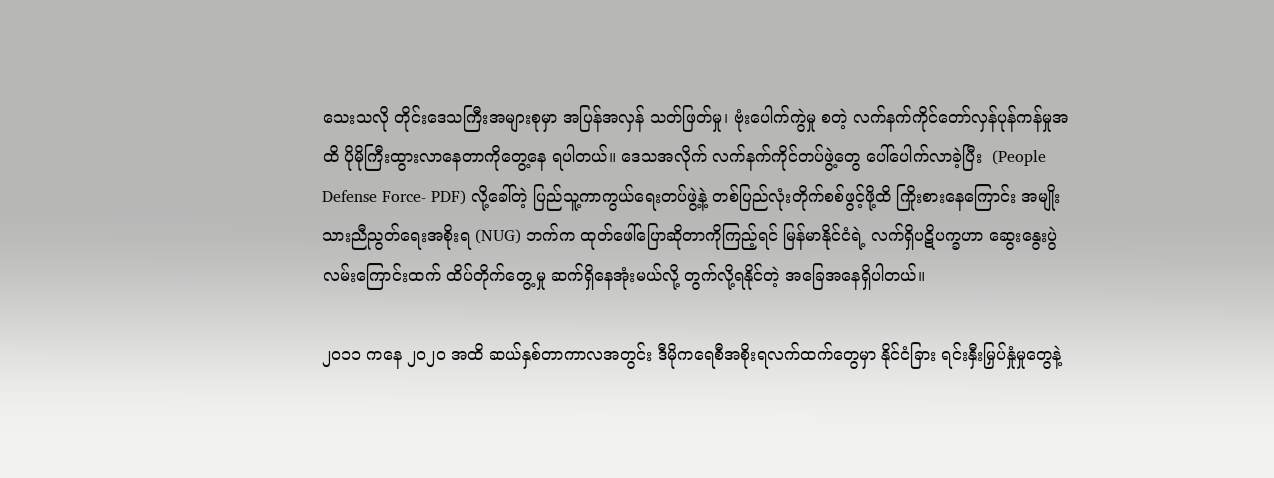သေးသလို တိုင်းဒေသကြီးအများစုမှာ အပြန်အလှန် သတ်ဖြတ်မှု၊ ဗုံးပေါက်ကွဲမှု စတဲ့ လက်နက်ကိုင်တော်လှန်ပုန်ကန်မှုအထိ ပိုမိုကြီးထွားလာနေတာကိုတွေ့နေ ရပါတယ်။ ဒေသအလိုက် လက်နက်ကိုင်တပ်ဖွဲ့တွေ ပေါ်ပေါက်လာခဲ့ပြီး  (People Defense Force- PDF) လို့ခေါ်တဲ့ ပြည်သူ့ကာကွယ်ရေးတပ်ဖွဲ့နဲ့ တစ်ပြည်လုံးတိုက်စစ်ဖွင့်ဖို့ထိ ကြိုးစားနေကြောင်း အမျိုးသားညီညွတ်ရေးအစိုးရ (NUG) ဘက်က ထုတ်ဖေါ်ပြောဆိုတာကိုကြည့်ရင် မြန်မာနိုင်ငံရဲ့ လက်ရှိပဋိပက္ခဟာ ဆွေးနွေးပွဲလမ်းကြောင်းထက် ထိပ်တိုက်တွေ့မှု ဆက်ရှိနေအုံးမယ်လို့ တွက်လို့ရနိုင်တဲ့ အခြေအနေရှိပါတယ်။

၂၀၁၁ ကနေ ၂၀၂၀ အထိ ဆယ်နှစ်တာကာလအတွင်း ဒီမိုကရေစီအစိုးရလက်ထက်တွေမှာ နိုင်ငံခြား ရင်းနှီးမြှပ်နှုံမှုတွေနဲ့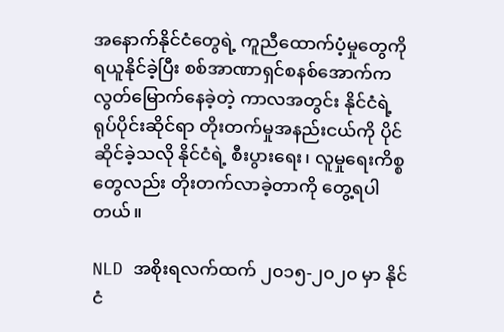အနောက်နိုင်ငံတွေရဲ့ ကူညီထောက်ပံ့မှုတွေကို ရယူနိုင်ခဲ့ပြီး စစ်အာဏာရှင်စနစ်အောက်က လွတ်မြောက်နေခဲ့တဲ့ ကာလအတွင်း နိုင်ငံရဲ့ရုပ်ပိုင်းဆိုင်ရာ တိုးတက်မှုအနည်းငယ်ကို ပိုင်ဆိုင်ခဲ့သလို နိုင်ငံရဲ့ စီးပွားရေး၊ လူမှုရေးကိစ္စတွေလည်း တိုးတက်လာခဲ့တာကို တွေ့ရပါတယ်။

NLD အစိုးရလက်ထက် ၂၀၁၅-၂၀၂၀ မှာ နိုင်ငံ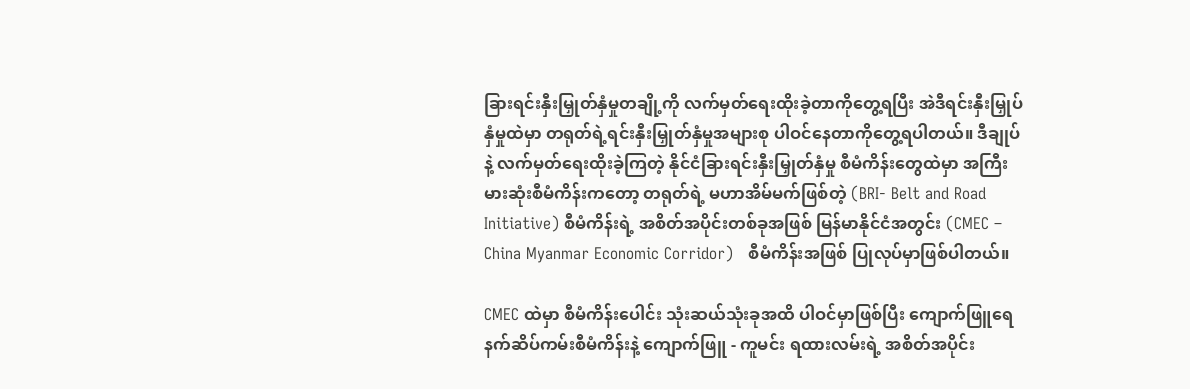ခြားရင်းနှီးမြှုတ်နှံမှုတချို့ကို လက်မှတ်ရေးထိုးခဲ့တာကိုတွေ့ရပြီး အဲဒီရင်းနှီးမြှုပ်နှံမှုထဲမှာ တရုတ်ရဲ့ရင်းနှီးမြှုတ်နှံမှုအများစု ပါဝင်နေတာကိုတွေ့ရပါတယ်။ ဒီချုပ်နဲ့ လက်မှတ်ရေးထိုးခဲ့ကြတဲ့ နိုင်ငံခြားရင်းနှီးမြှုတ်နှံမှု စီမံကိန်းတွေထဲမှာ အကြီးမားဆုံးစီမံကိန်းကတော့ တရုတ်ရဲ့ မဟာအိမ်မက်ဖြစ်တဲ့ (BRI- Belt and Road Initiative) စီမံကိန်းရဲ့ အစိတ်အပိုင်းတစ်ခုအဖြစ် မြန်မာနိုင်ငံအတွင်း (CMEC – China Myanmar Economic Corridor)   စီမံကိန်းအဖြစ် ပြုလုပ်မှာဖြစ်ပါတယ်။

CMEC ထဲမှာ စီမံကိန်းပေါင်း သုံးဆယ်သုံးခုအထိ ပါဝင်မှာဖြစ်ပြီး ကျောက်ဖြူရေနက်ဆိပ်ကမ်းစီမံကိန်းနဲ့ ကျောက်ဖြူ - ကူမင်း ရထားလမ်းရဲ့ အစိတ်အပိုင်း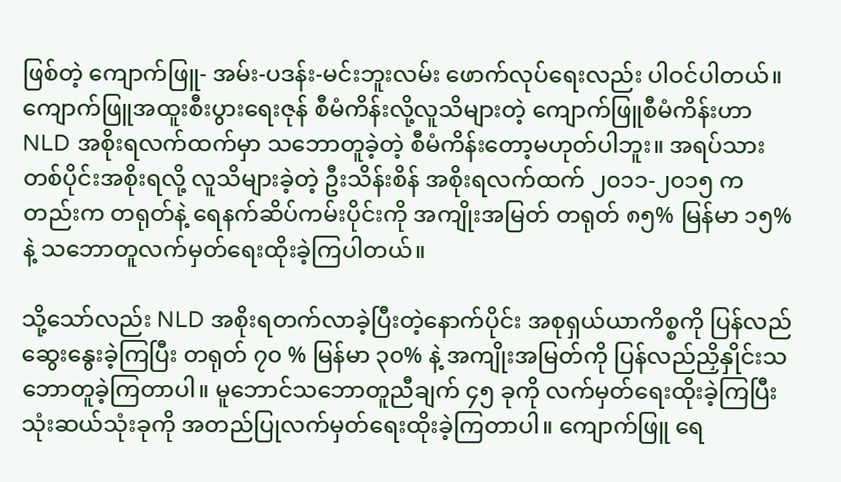ဖြစ်တဲ့ ကျောက်ဖြူ- အမ်း-ပဒန်း-မင်းဘူးလမ်း ဖောက်လုပ်ရေးလည်း ပါဝင်ပါတယ်။ ကျောက်ဖြူအထူးစီးပွားရေးဇုန် စီမံကိန်းလို့လူသိများတဲ့ ကျောက်ဖြူစီမံကိန်းဟာ NLD အစိုးရလက်ထက်မှာ သဘောတူခဲ့တဲ့ စီမံကိန်းတော့မဟုတ်ပါဘူး။ အရပ်သားတစ်ပိုင်းအစိုးရလို့ လူသိများခဲ့တဲ့ ဦးသိန်းစိန် အစိုးရလက်ထက် ၂၀၁၁-၂၀၁၅ ကတည်းက တရုတ်နဲ့ ရေနက်ဆိပ်ကမ်းပိုင်းကို အကျိုးအမြတ် တရုတ် ၈၅% မြန်မာ ၁၅% နဲ့ သဘောတူလက်မှတ်ရေးထိုးခဲ့ကြပါတယ်။

သို့သော်လည်း NLD အစိုးရတက်လာခဲ့ပြီးတဲ့နောက်ပိုင်း အစုရှယ်ယာကိစ္စကို ပြန်လည်ဆွေးနွေးခဲ့ကြပြီး တရုတ် ၇၀ % မြန်မာ ၃၀% နဲ့ အကျိုးအမြတ်ကို ပြန်လည်ညှိနှိုင်းသဘောတူခဲ့ကြတာပါ။ မူဘောင်သဘောတူညီချက် ၄၅ ခုကို လက်မှတ်ရေးထိုးခဲ့ကြပြီး သုံးဆယ်သုံးခုကို အတည်ပြုလက်မှတ်ရေးထိုးခဲ့ကြတာပါ။ ကျောက်ဖြူ ရေ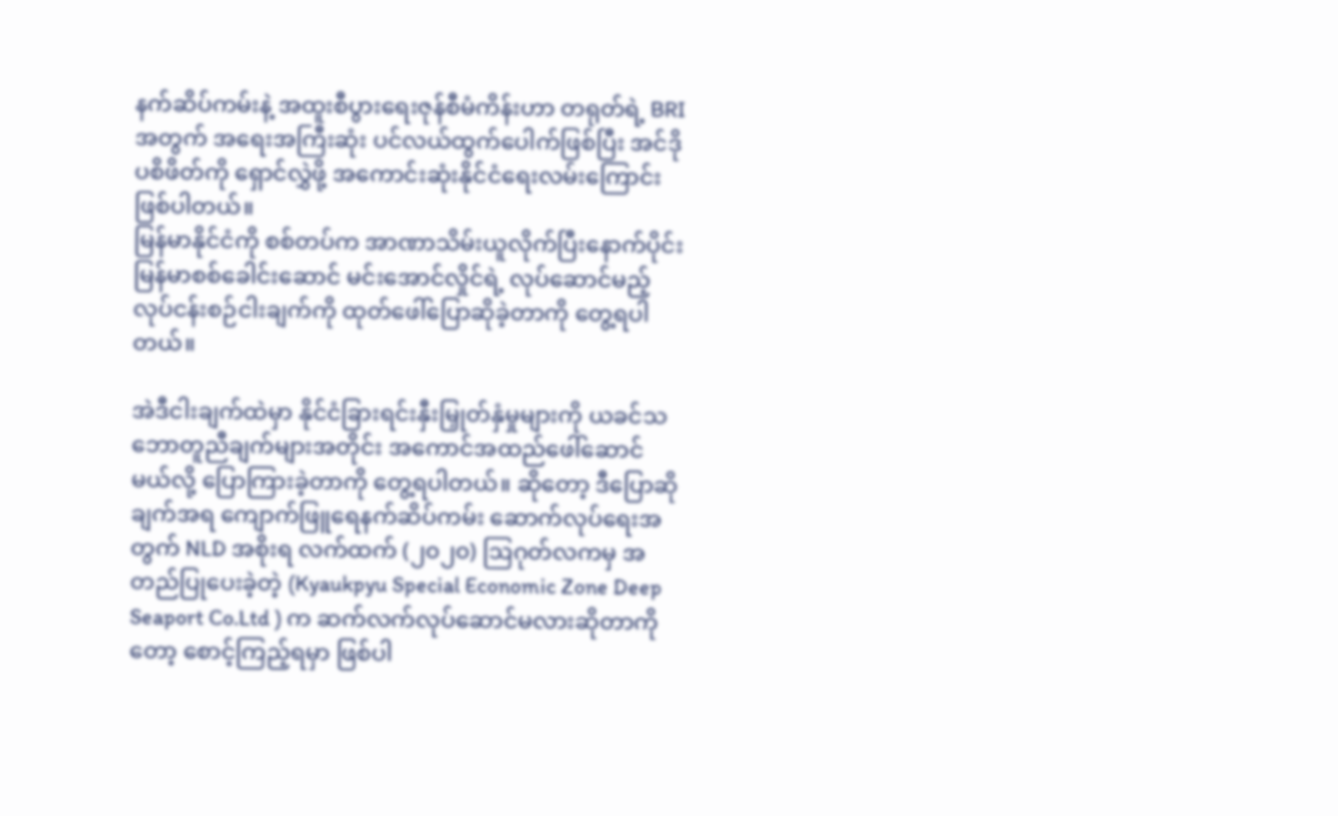နက်ဆိပ်ကမ်းနဲ့ အထူးစီပွားရေးဇုန်စီမံကိန်းဟာ တရုတ်ရဲ့ BRI အတွက် အရေးအကြီးဆုံး ပင်လယ်ထွက်ပေါက်ဖြစ်ပြီး အင်ဒိုပစိဖိတ်ကို ရှောင်လွှဲဖို့ အကောင်းဆုံးနိုင်ငံရေးလမ်းကြောင်းဖြစ်ပါတယ်။
မြန်မာနိုင်ငံကို စစ်တပ်က အာဏာသိမ်းယူလိုက်ပြီးနောက်ပိုင်း မြန်မာစစ်ခေါင်းဆောင် မင်းအောင်လှိုင်ရဲ့ လုပ်ဆောင်မည့် လုပ်ငန်းစဉ်ငါးချက်ကို ထုတ်ဖေါ်ပြောဆိုခဲ့တာကို တွေ့ရပါတယ်။

အဲဒီငါးချက်ထဲမှာ နိုင်ငံခြားရင်းနှီးမြှုတ်နှံမှုများကို ယခင်သဘောတူညီချက်များအတိုင်း အကောင်အထည်ဖေါ်ဆောင်မယ်လို့ ပြောကြားခဲ့တာကို တွေ့ရပါတယ်။ ဆိုတော့ ဒီပြောဆိုချက်အရ ကျောက်ဖြူရေနက်ဆိပ်ကမ်း ဆောက်လုပ်ရေးအတွက် NLD အစိုးရ လက်ထက် (၂၀၂၀) ဩဂုတ်လကမှ အတည်ပြုပေးခဲ့တဲ့ (Kyaukpyu Special Economic Zone Deep Seaport Co.Ltd ) က ဆက်လက်လုပ်ဆောင်မလားဆိုတာကိုတော့ စောင့်ကြည့်ရမှာ ဖြစ်ပါ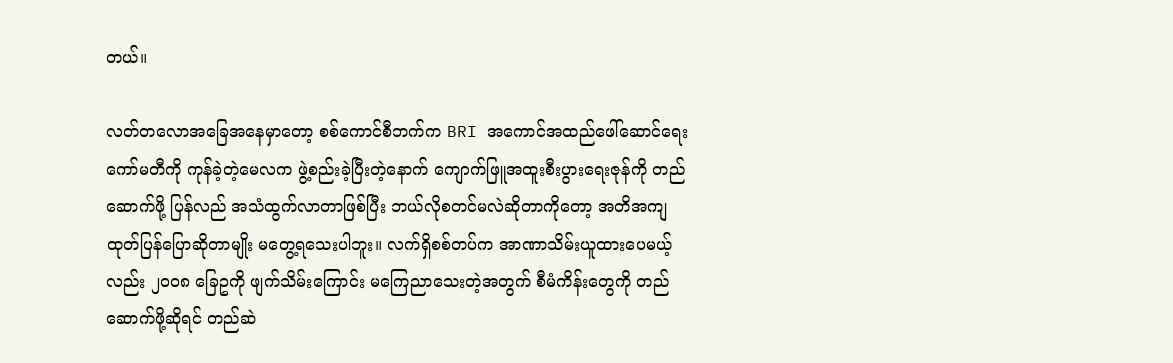တယ်။

လတ်တလောအခြေအနေမှာတော့ စစ်ကောင်စီဘက်က BRI အကောင်အထည်ဖေါ်ဆောင်ရေး ကော်မတီကို ကုန်ခဲ့တဲ့မေလက ဖွဲ့စည်းခဲ့ပြီးတဲ့နောက် ကျောက်ဖြူအထူးစီးပွားရေးဇုန်ကို တည်ဆောက်ဖို့ ပြန်လည် အသံထွက်လာတာဖြစ်ပြီး ဘယ်လိုစတင်မလဲဆိုတာကိုတော့ အတိအကျ ထုတ်ပြန်ပြောဆိုတာမျိုး မတွေ့ရသေးပါဘူး။ လက်ရှိစစ်တပ်က အာဏာသိမ်းယူထားပေမယ့်လည်း ၂၀၀၈ ခြေဥကို ဖျက်သိမ်းကြောင်း မကြေညာသေးတဲ့အတွက် စီမံကိန်းတွေကို တည်ဆောက်ဖို့ဆိုရင် တည်ဆဲ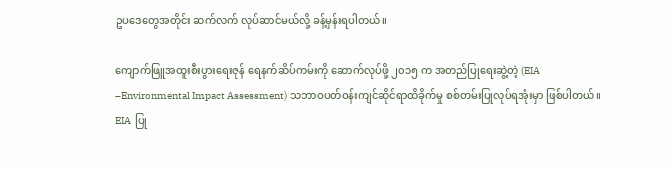ဥပဒေတွေအတိုင်း ဆက်လက် လုပ်ဆာင်မယ်လို့ ခန့်မှန်းရပါတယ်။

ကျောက်ဖြူအထူးစီးပွားရေးဇုန် ရေနက်ဆိပ်ကမ်းကို ဆောက်လုပ်ဖို့ ၂၀၁၅ က အတည်ပြုရေးဆွဲ့တဲ့ (EIA –Environmental Impact Assessment) သဘာဝပတ်ဝန်းကျင်ဆိုင်ရာထိခိုက်မှု စစ်တမ်းပြုလုပ်ရအုံးမှာ ဖြစ်ပါတယ်။  EIA  ပြု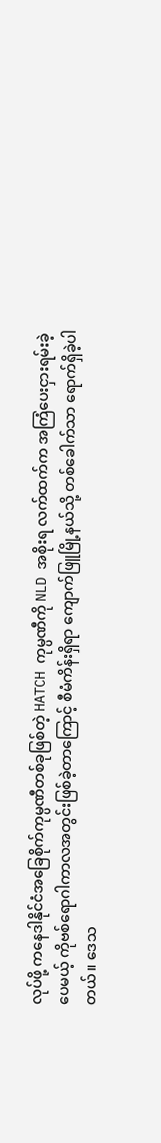လုပ်ဖို့ ကနေဒါနိုင်ငံအခြေစိုက်ကုမ္ပဏီတစ်ခုဖြစ်တဲ့ HATCH ကုမ္ပဏီကို NLD အစိုးရ လက်ထက်က အကြံပေးငှားရမ်းခဲ့ပေမယ့် ကိုဗစ်ရောဂါကာလအတွင်းဖြစ်ခဲ့တာကြောင့် စီမံကိန်းရှိရာ ကျောက်ဖြူမြို့နယ်သို့ တစ်ခေါက်သာ ရောက်ရှိခဲ့ပါတယ်။ ဒေသ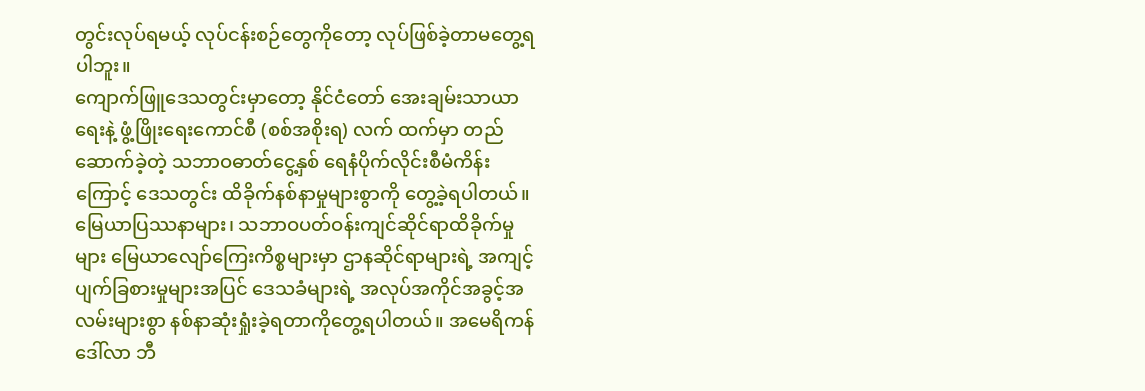တွင်းလုပ်ရမယ့် လုပ်ငန်းစဉ်တွေကိုတော့ လုပ်ဖြစ်ခဲ့တာမတွေ့ရပါဘူး။
ကျောက်ဖြူဒေသတွင်းမှာတော့ နိုင်ငံတော် အေးချမ်းသာယာရေးနဲ့ ဖွံ့ဖြိုးရေးကောင်စီ (စစ်အစိုးရ) လက် ထက်မှာ တည်ဆောက်ခဲ့တဲ့ သဘာဝဓာတ်ငွေ့နှစ် ရေနံပိုက်လိုင်းစီမံကိန်းကြောင့် ဒေသတွင်း ထိခိုက်နစ်နာမှုများစွာကို တွေ့ခဲ့ရပါတယ်။ မြေယာပြဿနာများ၊ သဘာဝပတ်ဝန်းကျင်ဆိုင်ရာထိခိုက်မှုများ မြေယာလျော်ကြေးကိစ္စများမှာ ဌာနဆိုင်ရာများရဲ့ အကျင့်ပျက်ခြစားမှုများအပြင် ဒေသခံများရဲ့ အလုပ်အကိုင်အခွင့်အလမ်းများစွာ နစ်နာဆုံးရှုံးခဲ့ရတာကိုတွေ့ရပါတယ်။ အမေရိကန်ဒေါ်လာ ဘီ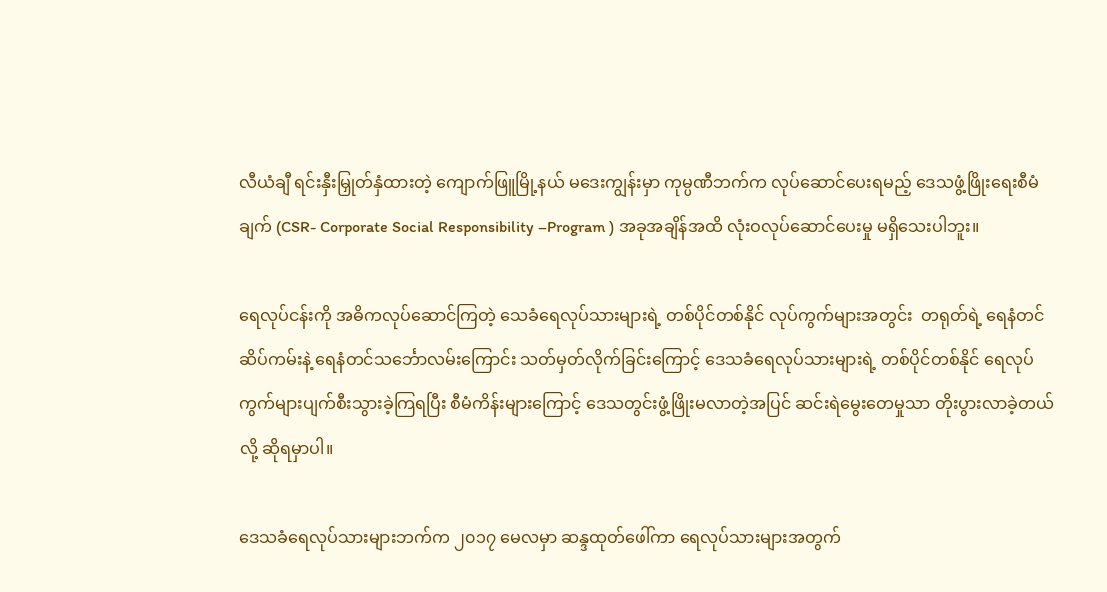လီယံချီ ရင်းနှီးမြှုတ်နှံထားတဲ့ ကျောက်ဖြူမြို့နယ် မဒေးကျွန်းမှာ ကုမ္ပဏီဘက်က လုပ်ဆောင်ပေးရမည့် ဒေသဖွံ့ဖြိုးရေးစီမံချက် (CSR- Corporate Social Responsibility –Program ) အခုအချိန်အထိ လုံးဝလုပ်ဆောင်ပေးမှု မရှိသေးပါဘူး။

ရေလုပ်ငန်းကို အဓိကလုပ်ဆောင်ကြတဲ့ သေခံရေလုပ်သားများရဲ့ တစ်ပိုင်တစ်နိုင် လုပ်ကွက်များအတွင်း  တရုတ်ရဲ့ ရေနံတင်ဆိပ်ကမ်းနဲ့ ရေနံတင်သင်္ဘောလမ်းကြောင်း သတ်မှတ်လိုက်ခြင်းကြောင့် ဒေသခံရေလုပ်သားများရဲ့ တစ်ပိုင်တစ်နိုင် ရေလုပ်ကွက်များပျက်စီးသွားခဲ့ကြရပြီး စီမံကိန်းများကြောင့် ဒေသတွင်းဖွံ့ဖြိုးမလာတဲ့အပြင် ဆင်းရဲမွေးတေမှုသာ တိုးပွားလာခဲ့တယ်လို့ ဆိုရမှာပါ။

ဒေသခံရေလုပ်သားများဘက်က ၂၀၁၇ မေလမှာ ဆန္ဒထုတ်ဖေါ်ကာ ရေလုပ်သားများအတွက်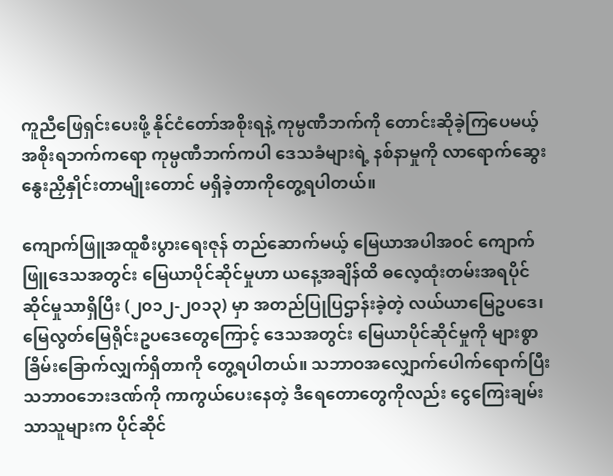ကူညီဖြေရှင်းပေးဖို့ နိုင်ငံတော်အစိုးရနဲ့ ကုမ္ပဏီဘက်ကို တောင်းဆိုခဲ့ကြပေမယ့် အစိုးရဘက်ကရော ကုမ္ပဏီဘက်ကပါ ဒေသခံများရဲ့ နစ်နာမှုကို လာရောက်ဆွေးနွေးညှိနှိုင်းတာမျိုးတောင် မရှိခဲ့တာကိုတွေ့ရပါတယ်။

ကျောက်ဖြူအထူစီးပွားရေးဇုန် တည်ဆောက်မယ့် မြေယာအပါအဝင် ကျောက်ဖြူဒေသအတွင်း မြေယာပိုင်ဆိုင်မှုဟာ ယနေ့အချိန်ထိ ဓလေ့ထုံးတမ်းအရပိုင်ဆိုင်မှုသာရှိပြီး (၂၀၁၂-၂၀၁၃) မှာ အတည်ပြုပြဌာန်းခဲ့တဲ့ လယ်ယာမြေဥပဒေ၊ မြေလွတ်မြေရိုင်းဥပဒေတွေကြောင့် ဒေသအတွင်း မြေယာပိုင်ဆိုင်မှုကို များစွာခြိမ်းခြောက်လျှက်ရှိတာကို တွေ့ရပါတယ်။ သဘာဝအလျှောက်ပေါက်ရောက်ပြီး သဘာဝဘေးဒဏ်ကို ကာကွယ်ပေးနေတဲ့ ဒီရေတောတွေကိုလည်း ငွေကြေးချမ်းသာသူများက ပိုင်ဆိုင်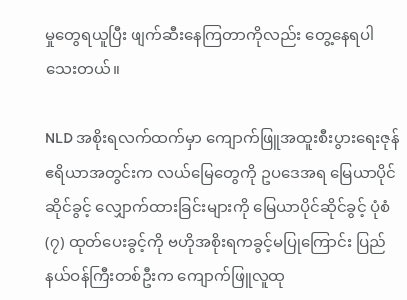မှုတွေရယူပြီး ဖျက်ဆီးနေကြတာကိုလည်း တွေ့နေရပါသေးတယ်။

NLD အစိုးရလက်ထက်မှာ ကျောက်ဖြူအထူးစီးပွားရေးဇုန်ဧရိယာအတွင်းက လယ်မြေတွေကို ဥပဒေအရ မြေယာပိုင်ဆိုင်ခွင့် လျှောက်ထားခြင်းများကို မြေယာပိုင်ဆိုင်ခွင့် ပုံစံ(၇) ထုတ်ပေးခွင့်ကို ဗဟိုအစိုးရကခွင့်မပြုကြောင်း ပြည်နယ်ဝန်ကြီးတစ်ဦးက ကျောက်ဖြူလူထု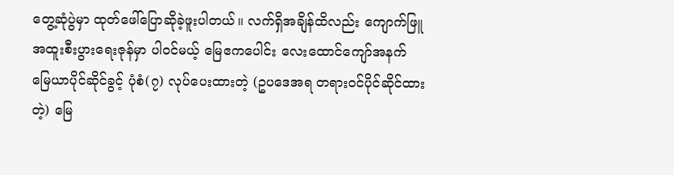တွေ့ဆုံပွဲမှာ ထုတ်ဖေါ်ပြောဆိုခဲ့ဖူးပါတယ်။ လက်ရှိအချိန်ထိလည်း ကျောက်ဖြူအထူးစီးပွားရေးဇုန်မှာ ပါဝင်မယ့် မြေဧကပေါင်း လေးထောင်ကျော်အနက် မြေယာပိုင်ဆိုင်ခွင့် ပုံစံ(၇) လုပ်ပေးထားတဲ့ (ဥပဒေအရ တရားဝင်ပိုင်ဆိုင်ထားတဲ့) မြေ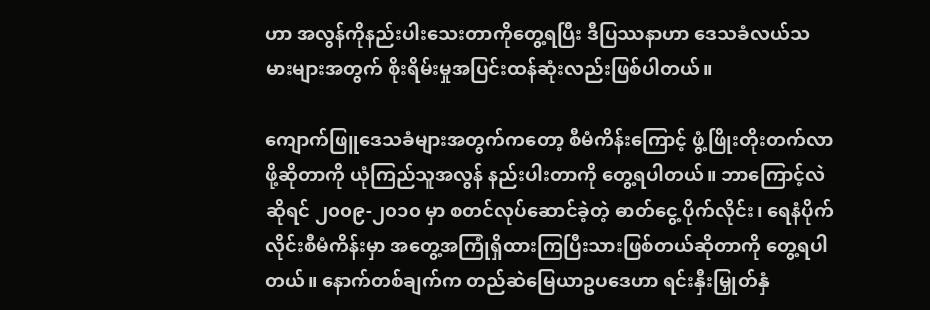ဟာ အလွန်ကိုနည်းပါးသေးတာကိုတွေ့ရပြီး ဒီပြဿနာဟာ ဒေသခံလယ်သမားများအတွက် စိုးရိမ်းမှုအပြင်းထန်ဆုံးလည်းဖြစ်ပါတယ်။

ကျောက်ဖြူဒေသခံများအတွက်ကတော့ စီမံကိန်းကြောင့် ဖွံ့ဖြိုးတိုးတက်လာဖို့ဆိုတာကို ယုံကြည်သူအလွန် နည်းပါးတာကို တွေ့ရပါတယ်။ ဘာကြောင့်လဲဆိုရင် ၂၀၀၉-၂၀၁၀ မှာ စတင်လုပ်ဆောင်ခဲ့တဲ့ ဓာတ်ငွေ့ ပိုက်လိုင်း၊ ရေနံပိုက်လိုင်းစီမံကိန်းမှာ အတွေ့အကြုံရှိထားကြပြီးသားဖြစ်တယ်ဆိုတာကို တွေ့ရပါတယ်။ နောက်တစ်ချက်က တည်ဆဲမြေယာဥပဒေဟာ ရင်းနှီးမြှုတ်နှံ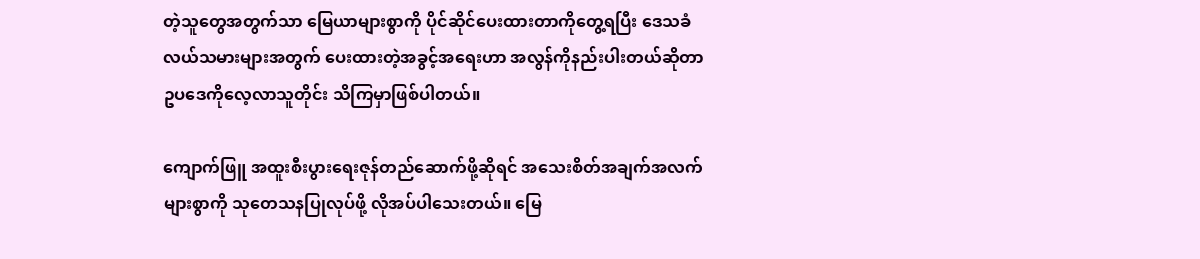တဲ့သူတွေအတွက်သာ မြေယာများစွာကို ပိုင်ဆိုင်ပေးထားတာကိုတွေ့ရပြီး ဒေသခံလယ်သမားများအတွက် ပေးထားတဲ့အခွင့်အရေးဟာ အလွန်ကိုနည်းပါးတယ်ဆိုတာ ဥပဒေကိုလေ့လာသူတိုင်း သိကြမှာဖြစ်ပါတယ်။

ကျောက်ဖြူ အထူးစီးပွားရေးဇုန်တည်ဆောက်ဖို့ဆိုရင် အသေးစိတ်အချက်အလက်များစွာကို သုတေသနပြုလုပ်ဖို့ လိုအပ်ပါသေးတယ်။ မြေ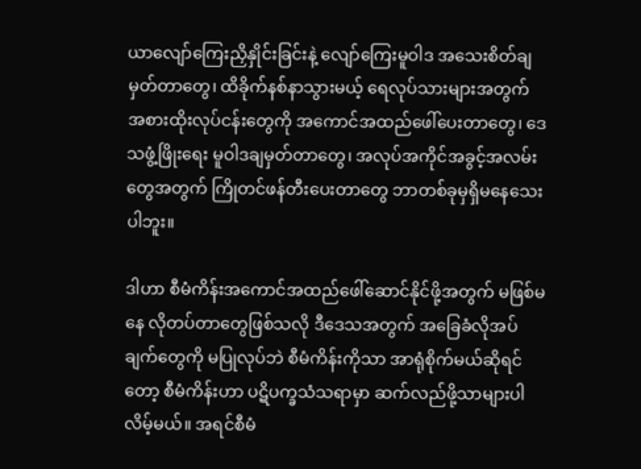ယာလျော်ကြေးညှိနှိုင်းခြင်းနဲ့ လျော်ကြေးမူဝါဒ အသေးစိတ်ချမှတ်တာတွေ၊ ထိခိုက်နစ်နာသွားမယ့် ရေလုပ်သားများအတွက် အစားထိုးလုပ်ငန်းတွေကို အကောင်အထည်ဖေါ်ပေးတာတွေ၊ ဒေသဖွံ့ဖြိုးရေး မူဝါဒချမှတ်တာတွေ၊ အလုပ်အကိုင်အခွင့်အလမ်းတွေအတွက် ကြိုတင်ဖန်တီးပေးတာတွေ ဘာတစ်ခုမှရှိမနေသေးပါဘူး။

ဒါဟာ စီမံကိန်းအကောင်အထည်ဖေါ်ဆောင်နိုင်ဖို့အတွက် မဖြစ်မနေ လိုတပ်တာတွေဖြစ်သလို ဒီဒေသအတွက် အခြေခံလိုအပ်ချက်တွေကို မပြုလုပ်ဘဲ စီမံကိန်းကိုသာ အာရုံစိုက်မယ်ဆိုရင်တော့ စီမံကိန်းဟာ ပဋိပက္ခသံသရာမှာ ဆက်လည်ဖို့သာများပါလိမ့်မယ်။ အရင်စီမံ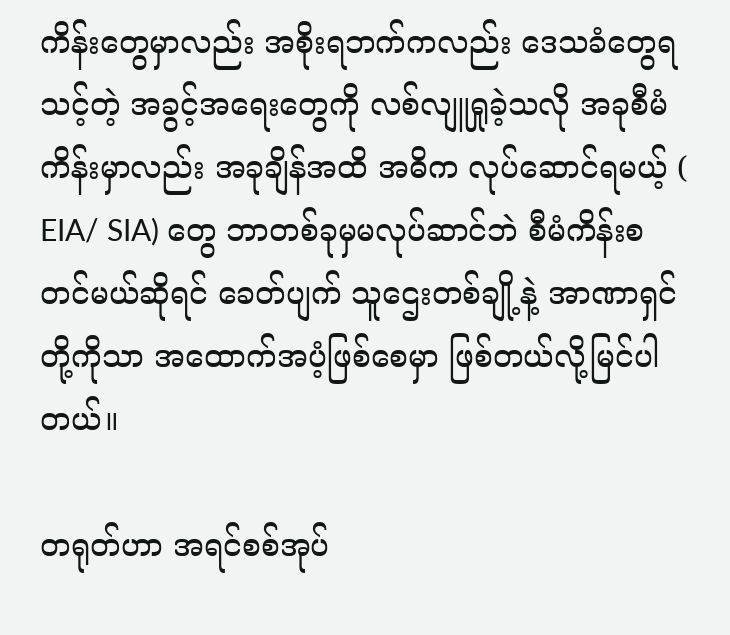ကိန်းတွေမှာလည်း အစိုးရဘက်ကလည်း ဒေသခံတွေရသင့်တဲ့ အခွင့်အရေးတွေကို လစ်လျူရှုခဲ့သလို အခုစီမံကိန်းမှာလည်း အခုချိန်အထိ အဓိက လုပ်ဆောင်ရမယ့် ( EIA/ SIA) တွေ ဘာတစ်ခုမှမလုပ်ဆာင်ဘဲ စီမံကိန်းစတင်မယ်ဆိုရင် ခေတ်ပျက် သူဌေးတစ်ချို့နဲ့ အာဏာရှင်တို့ကိုသာ အထောက်အပံ့ဖြစ်စေမှာ ဖြစ်တယ်လို့မြင်ပါတယ်။

တရုတ်ဟာ အရင်စစ်အုပ်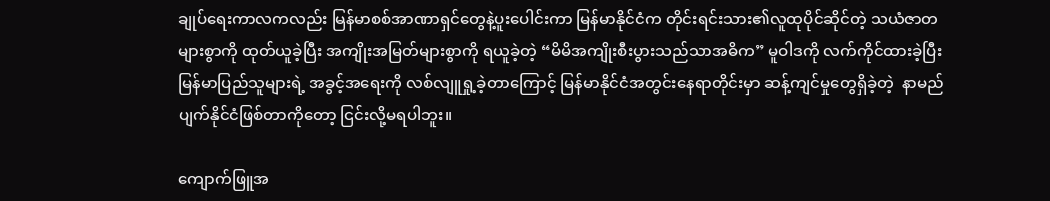ချုပ်ရေးကာလကလည်း မြန်မာစစ်အာဏာရှင်တွေနဲ့ပူးပေါင်းကာ မြန်မာနိုင်ငံက တိုင်းရင်းသား၏လူထုပိုင်ဆိုင်တဲ့ သယံဇာတများစွာကို ထုတ်ယူခဲ့ပြီး အကျိုးအမြတ်များစွာကို ရယူခဲ့တဲ့ “မိမိအကျိုးစီးပွားသည်သာအဓိက” မူဝါဒကို လက်ကိုင်ထားခဲ့ပြီး မြန်မာပြည်သူများရဲ့ အခွင့်အရေးကို လစ်လျူရှု့ခဲ့တာကြောင့် မြန်မာနိုင်ငံအတွင်းနေရာတိုင်းမှာ ဆန့်ကျင်မှုတွေရှိခဲ့တဲ့  နာမည်ပျက်နိုင်ငံဖြစ်တာကိုတော့ ငြင်းလို့မရပါဘူး။

ကျောက်ဖြူအ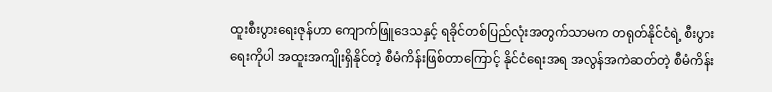ထူးစီးပွားရေးဇုန်ဟာ ကျောက်ဖြူဒေသနှင့် ရခိုင်တစ်ပြည်လုံးအတွက်သာမက တရုတ်နိုင်ငံရဲ့ စီးပွားရေးကိုပါ အထူးအကျိုးရှိနိုင်တဲ့ စီမံကိန်းဖြစ်တာကြောင့် နိုင်ငံရေးအရ အလွန်အကဲဆတ်တဲ့ စီမံကိန်း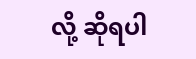လို့ ဆိုရပါ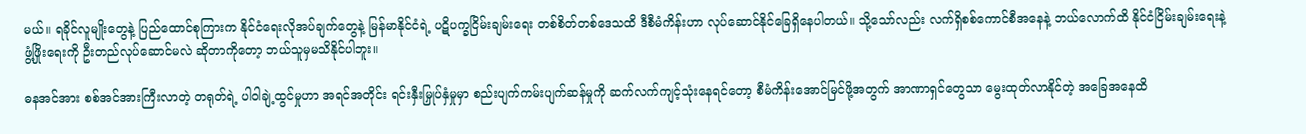မယ်။ ရခိုင်လူမျိုးတွေနဲ့ ပြည်ထောင်စုကြားက နိုင်ငံရေးလိုအပ်ချက်တွေနဲ့ မြန်မာနိုင်ငံရဲ့ ပဋိပက္ခငြိမ်းချမ်းရေး တစ်စိတ်တစ်ဒေသထိ ဒီစီမံကိန်းဟာ လုပ်ဆောင်နိုင်ခြေရှိနေပါတယ်။ သို့သော်လည်း လက်ရှိစစ်ကောင်စီအနေနဲ့ ဘယ်လောက်ထိ နိုင်ငံငြိမ်းချမ်းရေးနဲ့ ဖွံ့ဖြိုးရေးကို ဦးတည်လုပ်ဆောင်မလဲ ဆိုတာကိုတော့ ဘယ်သူမှမသိနိုင်ပါဘူး။

ဓနအင်အား စစ်အင်အားကြီးလာတဲ့ တရုတ်ရဲ့ ပါဝါချဲ့ထွင်မှုဟာ အရင်အတိုင်း ရင်းနှီးမြှုပ်နှံမှုမှာ စည်းပျက်ကမ်းပျက်ဆန်မှုကို ဆက်လက်ကျင့်သုံးနေရင်တော့ စီမံကိန်းအောင်မြင်ဖို့အတွက် အာဏာရှင်တွေသာ မွေးထုတ်လာနိုင်တဲ့ အခြေအနေထိ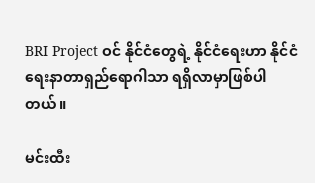BRI Project ဝင် နိုင်ငံတွေရဲ့ နိုင်ငံရေးဟာ နိုင်ငံရေးနာတာရှည်ရောဂါသာ ရရှိလာမှာဖြစ်ပါတယ်။

မင်းထီး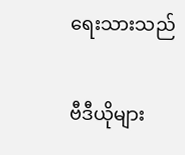ရေးသားသည်

ဗီဒီယိုများ